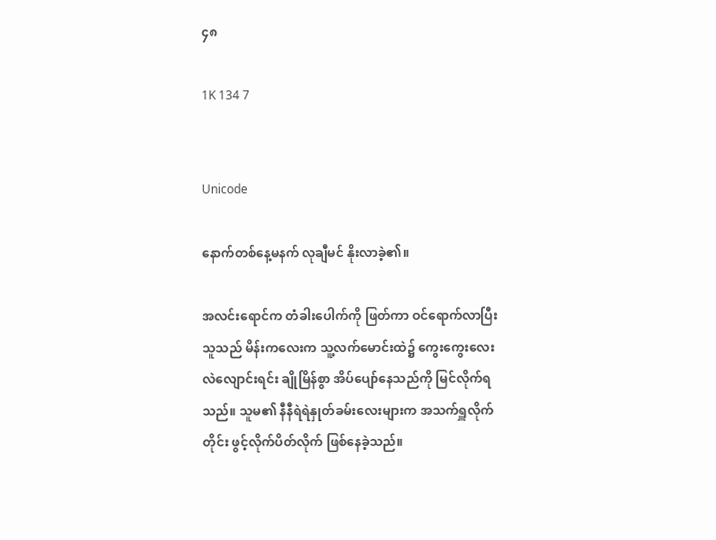၄၈

1K 134 7


Unicode

နောက်တစ်နေ့မနက် လုချီမင် နိုးလာခဲ့၏။

အလင်းရောင်က တံခါးပေါက်ကို ဖြတ်ကာ ဝင်ရောက်လာပြီး သူသည် မိန်းကလေးက သူ့လက်မောင်းထဲ၌ ကွေးကွေးလေး လဲလျောင်းရင်း ချိုမြိန်စွာ အိပ်ပျော်နေသည်ကို မြင်လိုက်ရသည်။ သူမ၏ နီနီရဲရဲနှုတ်ခမ်းလေးများက အသက်ရှူလိုက်တိုင်း ဖွင့်လိုက်ပိတ်လိုက် ဖြစ်နေခဲ့သည်။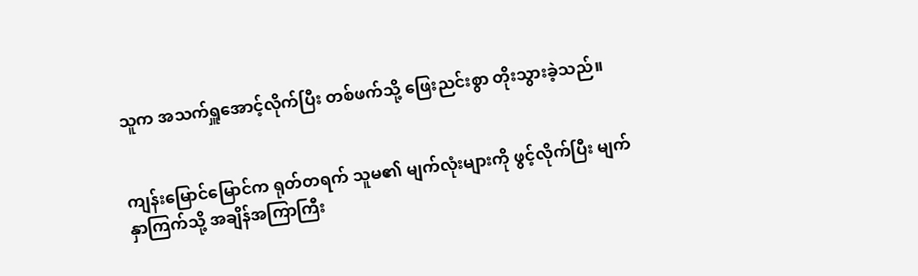သူက အသက်ရှူအောင့်လိုက်ပြီး တစ်ဖက်သို့ ဖြေးညင်းစွာ တိုးသွားခဲ့သည်။


ကျန်းမြောင်မြောင်က ရုတ်တရက် သူမ၏ မျက်လုံးများကို ဖွင့်လိုက်ပြီး မျက်နှာကြက်သို့ အချိန်အကြာကြီး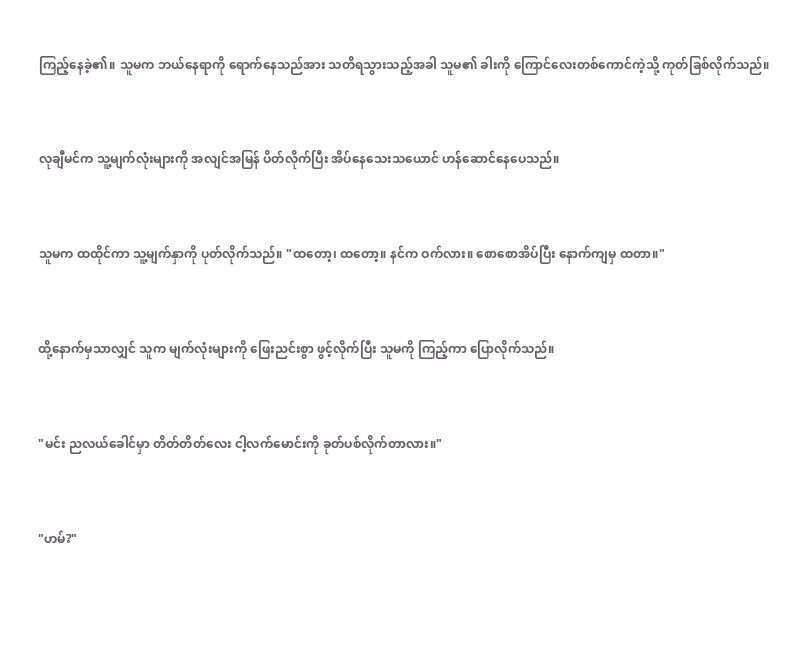ကြည့်နေခဲ့၏။ သူမက ဘယ်နေရာကို ရောက်နေသည်အား သတိရသွားသည့်အခါ သူမ၏ ခါးကို ကြောင်လေးတစ်ကောင်ကဲ့သို့ ကုတ်ခြစ်လိုက်သည်။


လုချီမင်က သူ့မျက်လုံးများကို အလျင်အမြန် ပိတ်လိုက်ပြီး အိပ်နေသေးသယောင် ဟန်ဆောင်နေပေသည်။


သူမက ထထိုင်ကာ သူ့မျက်နှာကို ပုတ်လိုက်သည်။ "ထတော့၊ ထတော့။ နင်က ဝက်လား။ စောစောအိပ်ပြီး နောက်ကျမှ ထတာ။"


ထို့နောက်မှသာလျှင် သူက မျက်လုံးများကို ဖြေးညင်းစွာ ဖွင့်လိုက်ပြီး သူမကို ကြည့်ကာ ပြောလိုက်သည်။


"မင်း ညလယ်ခေါင်မှာ တိတ်တိတ်လေး ငါ့လက်မောင်းကို ခုတ်ပစ်လိုက်တာလား။"


"ဟမ်?"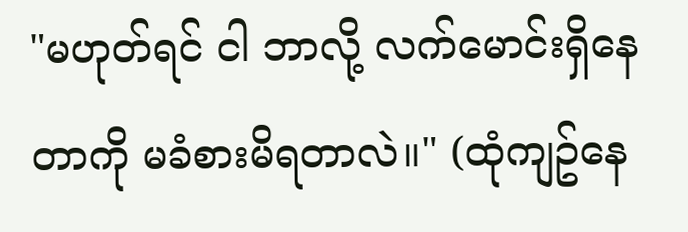"မဟုတ်ရင် ငါ ဘာလို့ လက်မောင်းရှိနေတာကို မခံစားမိရတာလဲ။" (ထုံကျဥ်နေ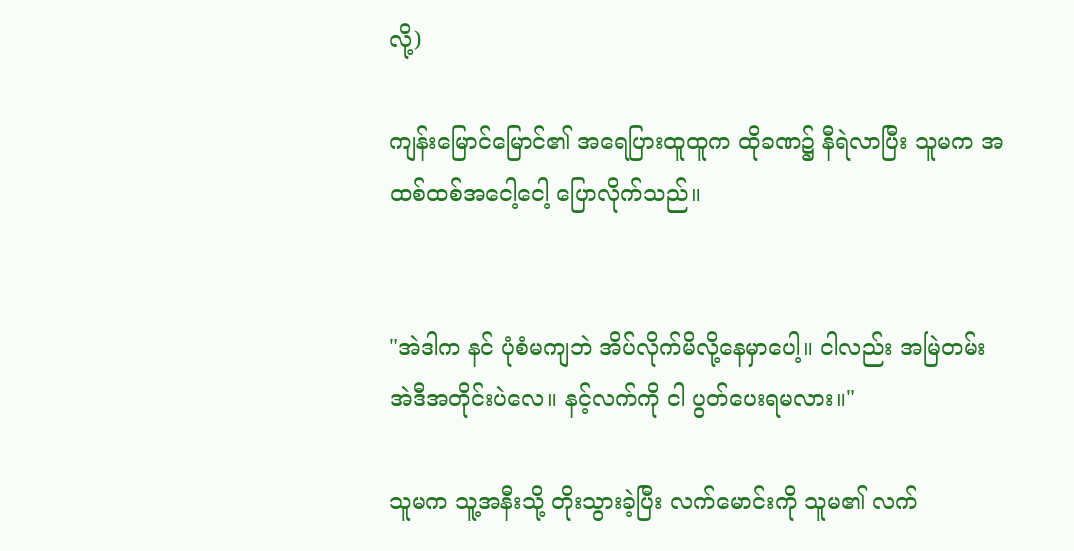လို့)

ကျန်းမြောင်မြောင်၏ အရေပြားထူထူက ထိုခဏ၌ နီရဲလာပြီး သူမက အထစ်ထစ်အငေါ့ငေါ့ ပြောလိုက်သည်။


"အဲဒါက နင် ပုံစံမကျဘဲ အိပ်လိုက်မိလို့နေမှာပေါ့။ ငါလည်း အမြဲတမ်း အဲဒီအတိုင်းပဲလေ။ နင့်လက်ကို ငါ ပွတ်ပေးရမလား။"

သူမက သူ့အနီးသို့ တိုးသွားခဲ့ပြီး လက်မောင်းကို သူမ၏ လက်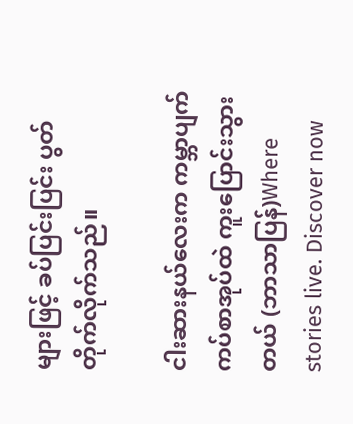များဖြင့် ခပ်ပြင်းပြင်း ပွတ်တိုက်လိုက်သည်။

ငါးဆားနယ်လေးက ကမ္ဘာပျက်ကပ်စာအုပ်ထဲ ကူးပြောင်းသွားတယ် (ဘာသာပြန်)Where stories live. Discover now